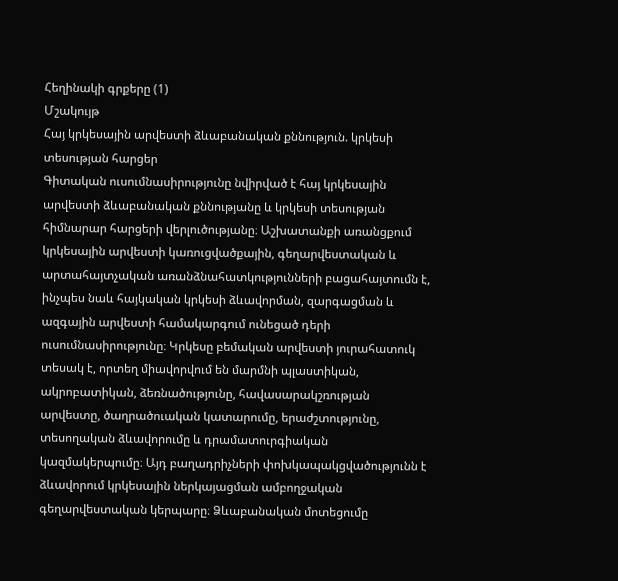Հեղինակի գրքերը (1)
Մշակույթ
Հայ կրկեսային արվեստի ձևաբանական քննություն. կրկեսի տեսության հարցեր
Գիտական ուսումնասիրությունը նվիրված է հայ կրկեսային արվեստի ձևաբանական քննությանը և կրկեսի տեսության հիմնարար հարցերի վերլուծությանը։ Աշխատանքի առանցքում կրկեսային արվեստի կառուցվածքային, գեղարվեստական և արտահայտչական առանձնահատկությունների բացահայտումն է, ինչպես նաև հայկական կրկեսի ձևավորման, զարգացման և ազգային արվեստի համակարգում ունեցած դերի ուսումնասիրությունը։ Կրկեսը բեմական արվեստի յուրահատուկ տեսակ է, որտեղ միավորվում են մարմնի պլաստիկան, ակրոբատիկան, ձեռնածությունը, հավասարակշռության արվեստը, ծաղրածուական կատարումը, երաժշտությունը, տեսողական ձևավորումը և դրամատուրգիական կազմակերպումը։ Այդ բաղադրիչների փոխկապակցվածությունն է ձևավորում կրկեսային ներկայացման ամբողջական գեղարվեստական կերպարը։ Ձևաբանական մոտեցումը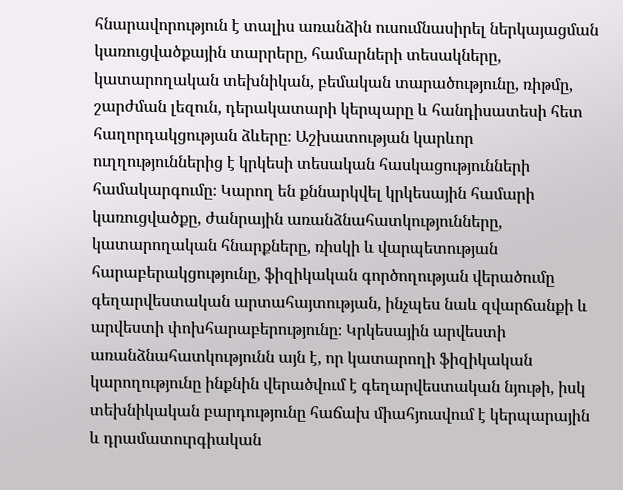հնարավորություն է տալիս առանձին ուսումնասիրել ներկայացման կառուցվածքային տարրերը, համարների տեսակները, կատարողական տեխնիկան, բեմական տարածությունը, ռիթմը, շարժման լեզուն, դերակատարի կերպարը և հանդիսատեսի հետ հաղորդակցության ձևերը։ Աշխատության կարևոր ուղղություններից է կրկեսի տեսական հասկացությունների համակարգումը։ Կարող են քննարկվել կրկեսային համարի կառուցվածքը, ժանրային առանձնահատկությունները, կատարողական հնարքները, ռիսկի և վարպետության հարաբերակցությունը, ֆիզիկական գործողության վերածումը գեղարվեստական արտահայտության, ինչպես նաև զվարճանքի և արվեստի փոխհարաբերությունը։ Կրկեսային արվեստի առանձնահատկությունն այն է, որ կատարողի ֆիզիկական կարողությունը ինքնին վերածվում է գեղարվեստական նյութի, իսկ տեխնիկական բարդությունը հաճախ միահյուսվում է կերպարային և դրամատուրգիական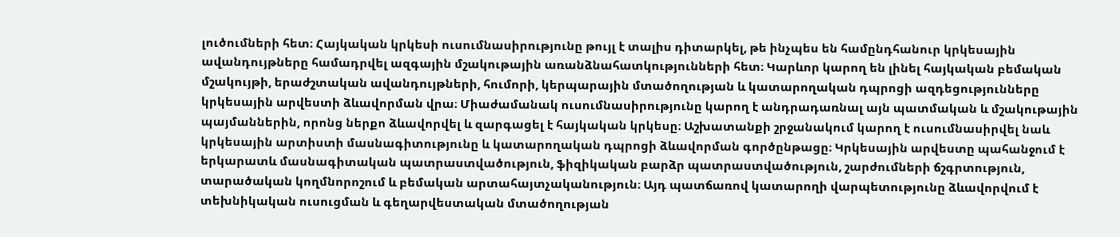լուծումների հետ։ Հայկական կրկեսի ուսումնասիրությունը թույլ է տալիս դիտարկել, թե ինչպես են համընդհանուր կրկեսային ավանդույթները համադրվել ազգային մշակութային առանձնահատկությունների հետ։ Կարևոր կարող են լինել հայկական բեմական մշակույթի, երաժշտական ավանդույթների, հումորի, կերպարային մտածողության և կատարողական դպրոցի ազդեցությունները կրկեսային արվեստի ձևավորման վրա։ Միաժամանակ ուսումնասիրությունը կարող է անդրադառնալ այն պատմական և մշակութային պայմաններին, որոնց ներքո ձևավորվել և զարգացել է հայկական կրկեսը։ Աշխատանքի շրջանակում կարող է ուսումնասիրվել նաև կրկեսային արտիստի մասնագիտությունը և կատարողական դպրոցի ձևավորման գործընթացը։ Կրկեսային արվեստը պահանջում է երկարատև մասնագիտական պատրաստվածություն, ֆիզիկական բարձր պատրաստվածություն, շարժումների ճշգրտություն, տարածական կողմնորոշում և բեմական արտահայտչականություն։ Այդ պատճառով կատարողի վարպետությունը ձևավորվում է տեխնիկական ուսուցման և գեղարվեստական մտածողության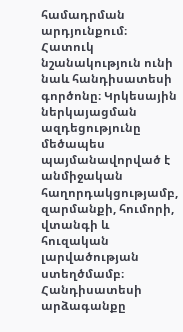համադրման արդյունքում։ Հատուկ նշանակություն ունի նաև հանդիսատեսի գործոնը։ Կրկեսային ներկայացման ազդեցությունը մեծապես պայմանավորված է անմիջական հաղորդակցությամբ, զարմանքի, հումորի, վտանգի և հուզական լարվածության ստեղծմամբ։ Հանդիսատեսի արձագանքը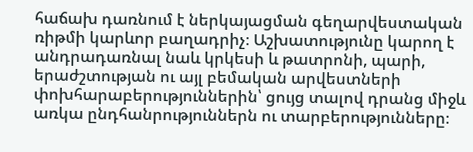հաճախ դառնում է ներկայացման գեղարվեստական ռիթմի կարևոր բաղադրիչ։ Աշխատությունը կարող է անդրադառնալ նաև կրկեսի և թատրոնի, պարի, երաժշտության ու այլ բեմական արվեստների փոխհարաբերություններին՝ ցույց տալով դրանց միջև առկա ընդհանրություններն ու տարբերությունները։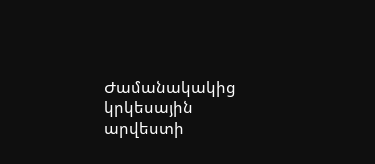Ժամանակակից կրկեսային արվեստի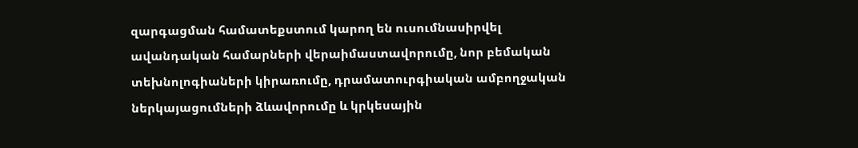զարգացման համատեքստում կարող են ուսումնասիրվել ավանդական համարների վերաիմաստավորումը, նոր բեմական տեխնոլոգիաների կիրառումը, դրամատուրգիական ամբողջական ներկայացումների ձևավորումը և կրկեսային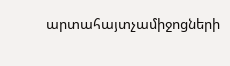արտահայտչամիջոցների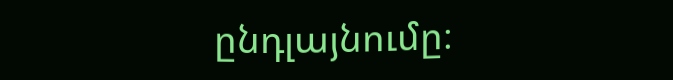ընդլայնումը։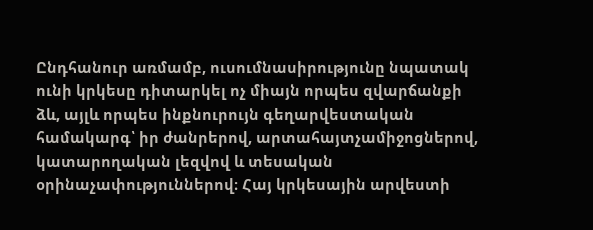Ընդհանուր առմամբ, ուսումնասիրությունը նպատակ ունի կրկեսը դիտարկել ոչ միայն որպես զվարճանքի ձև, այլև որպես ինքնուրույն գեղարվեստական համակարգ՝ իր ժանրերով, արտահայտչամիջոցներով, կատարողական լեզվով և տեսական օրինաչափություններով։ Հայ կրկեսային արվեստի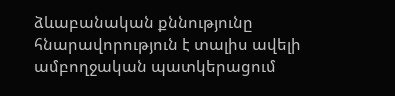ձևաբանական քննությունը հնարավորություն է տալիս ավելի ամբողջական պատկերացում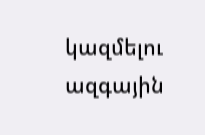կազմելու ազգային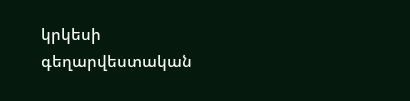կրկեսի գեղարվեստական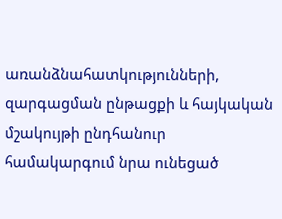առանձնահատկությունների, զարգացման ընթացքի և հայկական մշակույթի ընդհանուր համակարգում նրա ունեցած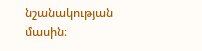նշանակության մասին։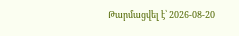Թարմացվել է՝ 2026-08-20